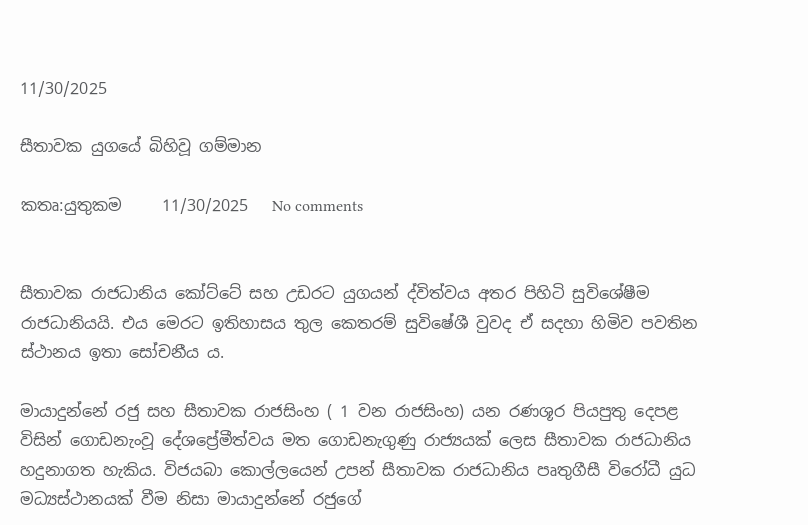11/30/2025

සීතාවක යුගයේ බිහිවූ ගම්මාන

කතෘ:යුතුකම     11/30/2025   No comments


සීතාවක රාජධානිය කෝට්ටේ සහ උඩරට යුගයන් ද්විත්වය අතර පිහිටි සුවිශේෂීම රාජධානියයි. එය මෙරට ඉතිහාසය තුල කෙතරම් සුවිෂේශී වුවද ඒ සදහා හිමිව පවතින ස්ථානය ඉතා සෝචනීය ය.

මායාදුන්නේ රජු සහ සීතාවක රාජසිංහ ( 1 වන රාජසිංහ) යන රණශූර පියපුතු දෙපළ විසින් ගොඩනැංවූ දේශප්‍රේමීත්වය මත ගොඩනැගුණු රාජ්‍යයක් ලෙස සීතාවක රාජධානිය හදුනාගත හැකිය. විජයබා කොල්ලයෙන් උපන් සීතාවක රාජධානිය පෘතුගීසී විරෝධී යුධ මධ්‍යස්ථානයක් වීම නිසා මායාදුන්නේ රජුගේ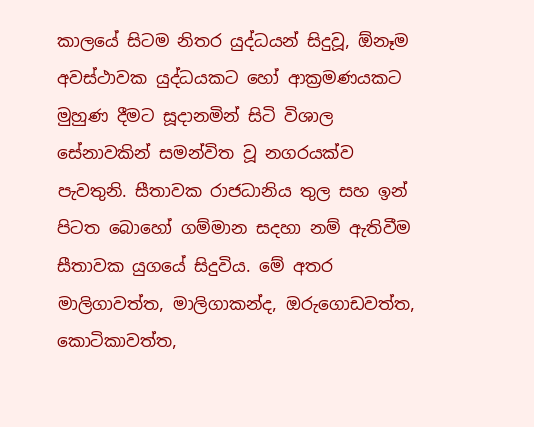කාලයේ සිටම නිතර යුද්ධයන් සිදුවූ, ඕනෑම අවස්ථාවක යුද්ධයකට හෝ ආක්‍රමණයකට මුහුණ දීමට සූදානමින් සිටි විශාල සේනාවකින් සමන්විත වූ නගරයක්ව පැවතුනි. සීතාවක රාජධානිය තුල සහ ඉන් පිටත බොහෝ ගම්මාන සදහා නම් ඇතිවීම සීතාවක යුගයේ සිදුවිය. මේ අතර මාලිගාවත්ත, මාලිගාකන්ද, ඔරුගොඩවත්ත, කොටිකාවත්ත,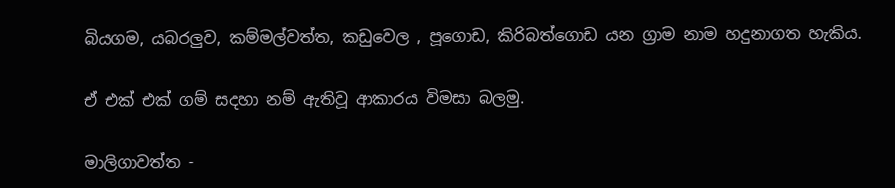බියගම, යබරලුව, කම්මල්වත්ත, කඩුවෙල , පූගොඩ, කිරිබත්ගොඩ යන ග්‍රාම නාම හදුනාගත හැකිය.

ඒ එක් එක් ගම් සදහා නම් ඇතිවූ ආකාරය විමසා බලමු.

මාලිගාවත්ත -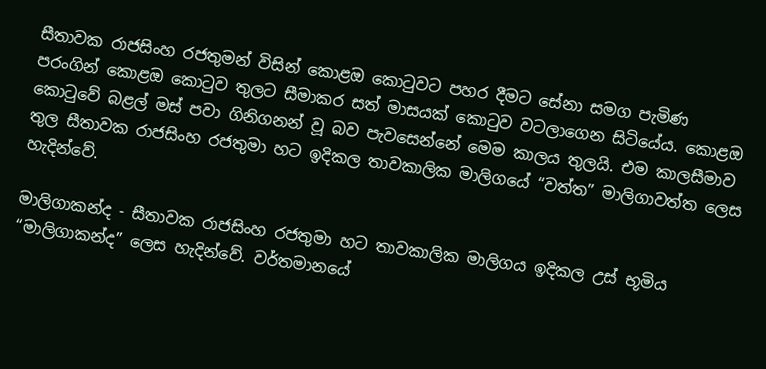සීතාවක රාජසිංහ රජතුමන් විසින් කොළඔ කොටුවට පහර දීමට සේනා සමග පැමිණ පරංගින් කොළඔ කොටුව තුලට සීමාකර සත් මාසයක් කොටුව වටලාගෙන සිටියේය. කොළඔ කොටුවේ බළල් මස් පවා ගිනිගනන් වූ බව පැවසෙන්නේ මෙම කාලය තුලයි. එම කාලසීමාව තුල සීතාවක රාජසිංහ රජතුමා හට ඉදිකල තාවකාලික මාලිගයේ “වත්ත” මාලිගාවත්ත ලෙස හැදින්වේ.

මාලිගාකන්ද - සීතාවක රාජසිංහ රජතුමා හට තාවකාලික මාලිගය ඉදිකල උස් භූමිය “මාලිගාකන්ද” ලෙස හැදින්වේ. වර්තමානයේ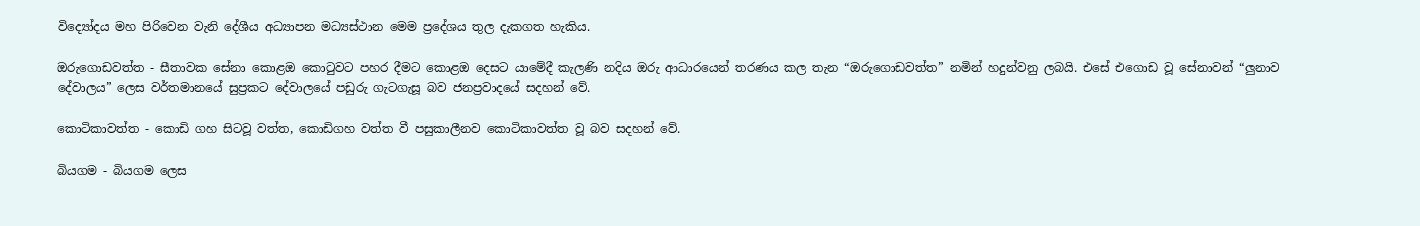විද්‍යෝදය මහ පිරිවෙන වැනි දේශීය අධ්‍යාපන මධ්‍යස්ථාන මෙම ප්‍රදේශය තුල දැකගත හැකිය.

ඔරුගොඩවත්ත - සීතාවක සේනා කොළඔ කොටුවට පහර දීමට කොළඔ දෙසට යාමේදී කැලණි නදිය ඔරු ආධාරයෙන් තරණය කල තැන “ඔරුගොඩවත්ත” නමින් හදුන්වනු ලබයි. එසේ එගොඩ වූ සේනාවන් “ලුනාව දේවාලය” ලෙස වර්තමානයේ සුප්‍රකට දේවාලයේ පඩුරු ගැටගැසූ බව ජනප්‍රවාදයේ සදහන් වේ.

කොටිකාවත්ත - කොඩි ගහ සිටවූ වත්ත, කොඩිගහ වත්ත වී පසුකාලීනව කොටිකාවත්ත වූ බව සදහන් වේ.

බියගම - බියගම ලෙස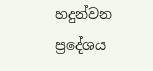හදුන්වන ප්‍රදේශය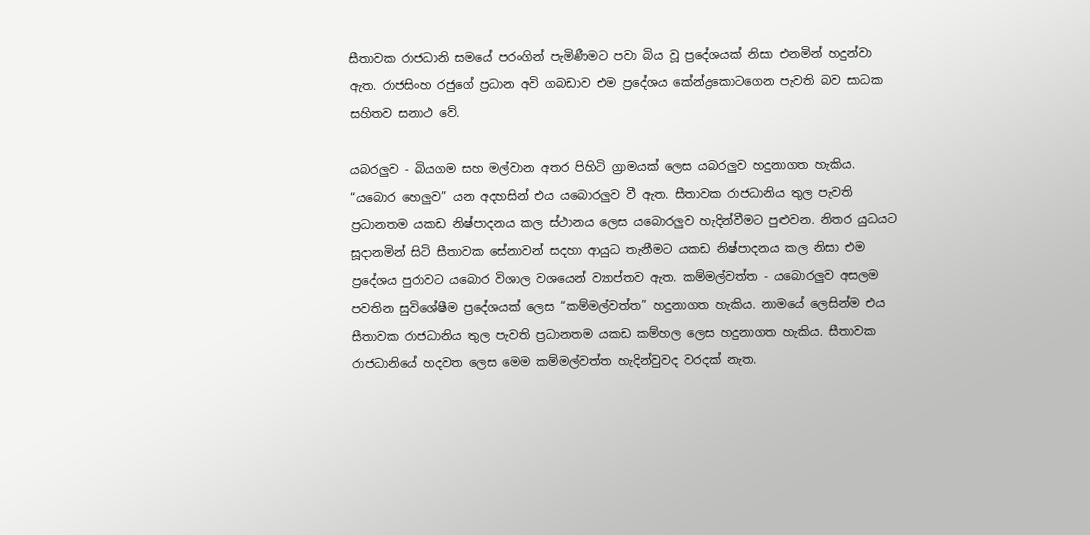සීතාවක රාජධානි සමයේ පරංගින් පැමිණීමට පවා බිය වූ ප්‍රදේශයක් නිසා එනමින් හදුන්වා ඇත. රාජසිංහ රජුගේ ප්‍රධාන අවි ගබඩාව එම ප්‍රදේශය කේන්ද්‍රකොටගෙන පැවති බව සාධක සහිතව සනාථ වේ.

යබරලුව - බියගම සහ මල්වාන අතර පිහිටි ග්‍රාමයක් ලෙස යබරලුව හදුනාගත හැකිය. “යබොර හෙලුව” යන අදහසින් එය යබොරලුව වී ඇත. සීතාවක රාජධානිය තුල පැවති ප්‍රධානතම යකඩ නිෂ්පාදනය කල ස්ථානය ලෙස යබොරලුව හැදින්වීමට පුළුවන. නිතර යුධයට සූදානමින් සිටි සීතාවක සේනාවන් සදහා ආයුධ තැනීමට යකඩ නිෂ්පාදනය කල නිසා එම ප්‍රදේශය පුරාවට යබොර විශාල වශයෙන් ව්‍යාප්තව ඇත. කම්මල්වත්ත - යබොරලුව අසලම පවතින සුවිශේෂීම ප්‍රදේශයක් ලෙස “කම්මල්වත්ත” හදුනාගත හැකිය. නාමයේ ලෙසින්ම එය සීතාවක රාජධානිය තුල පැවති ප්‍රධානතම යකඩ කම්හල ලෙස හදුනාගත හැකිය. සීතාවක රාජධානියේ හදවත ලෙස මෙම කම්මල්වත්ත හැදින්වුවද වරදක් නැත.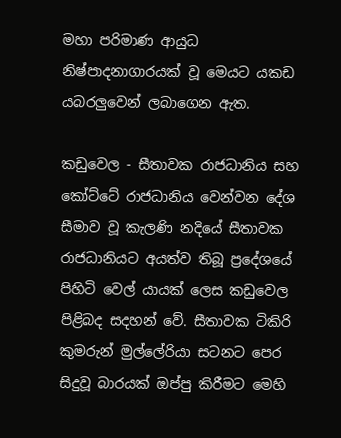මහා පරිමාණ ආයුධ නිෂ්පාදනාගාරයක් වූ මෙයට යකඩ යබරලුවෙන් ලබාගෙන ඇත.

කඩුවෙල - සීතාවක රාජධානිය සහ කෝට්ටේ රාජධානිය වෙන්වන දේශ සීමාව වූ කැලණි නදියේ සීතාවක රාජධානියට අයත්ව තිබූ ප්‍රදේශයේ පිහිටි වෙල් යායක් ලෙස කඩුවෙල පිළිබද සදහන් වේ. සීතාවක ටිකිරි කුමරුන් මුල්ලේරියා සටනට පෙර සිදුවූ බාරයක් ඔප්පු කිරීමට මෙහි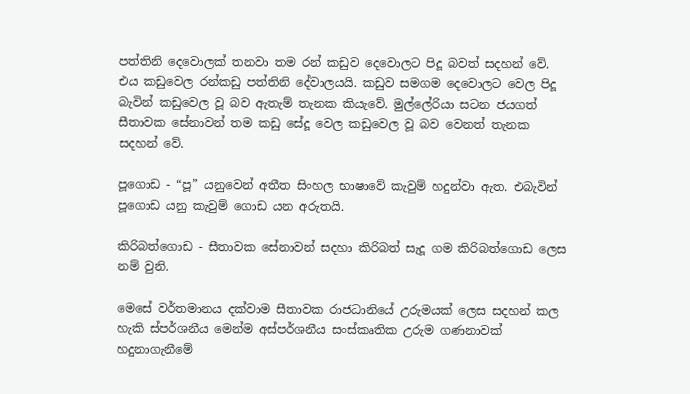පත්තිනි දෙවොලක් තනවා තම රන් කඩුව දෙවොලට පිදූ බවත් සදහන් වේ. එය කඩුවෙල රන්කඩු පත්තිනි දේවාලයයි. කඩුව සමගම දෙවොලට වෙල පිදූ බැවින් කඩුවෙල වූ බව ඇතැම් තැනක කියැවේ. මුල්ලේරියා සටන ජයගත් සීතාවක සේනාවන් තම කඩු සේදූ වෙල කඩුවෙල වූ බව වෙනත් තැනක සදහන් වේ.

පූගොඩ - “පූ” යනුවෙන් අතීත සිංහල භාෂාවේ කැවුම් හදුන්වා ඇත. එබැවින් පූගොඩ යනු කැවුම් ගොඩ යන අරුතයි.

කිරිබත්ගොඩ - සීතාවක සේනාවන් සදහා කිරිබත් සැදූ ගම කිරිබත්ගොඩ ලෙස නම් වුනි.

මෙසේ වර්තමානය දක්වාම සීතාවක රාජධානියේ උරුමයක් ලෙස සදහන් කල හැකි ස්පර්ශනීය මෙන්ම අස්පර්ශනීය සංස්කෘතික උරුම ගණනාවක් හදුනාගැනීමේ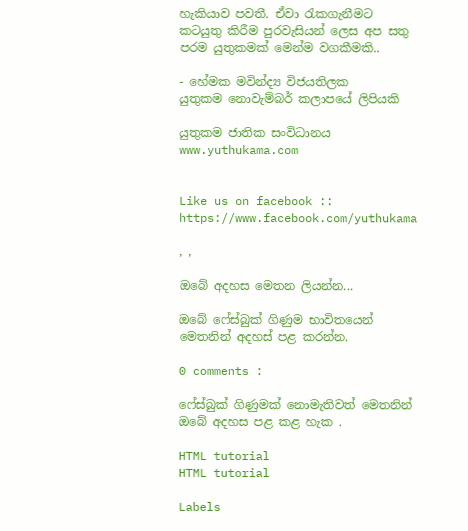හැකියාව පවතී. ඒවා රැකගැනීමට කටයුතු කිරීම පුරවැසියන් ලෙස අප සතු පරම යුතුකමක් මෙන්ම වගකීමකි..

- හේමක මවින්ද්‍ය විජයතිලක
යුතුකම නොවැම්බර් කලාපයේ ලිපියකි

යුතුකම ජාතික සංවිධානය
www.yuthukama.com


Like us on facebook :: https://www.facebook.com/yuthukama

, ,

ඔබේ අදහස මෙතන ලියන්න...

ඔබේ ෆේස්බුක් ගිණුම භාවිතයෙන් මෙතනින් අදහස් පළ කරන්න.

0 comments :

ෆේස්බුක් ගිණුමක් නොමැතිවත් මෙතනින් ඔබේ අදහස පළ කළ හැක .

HTML tutorial
HTML tutorial

Labels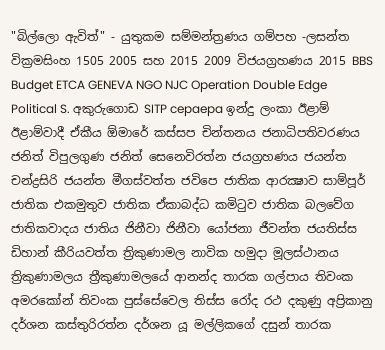"බිල්ලො ඇවිත්" - යුතුකම සම්මන්ත්‍රණය ගම්පහ -ලසන්ත වික්‍රමසිංහ 1505 2005 සහ 2015 2009 විජයග්‍රහණය 2015 BBS Budget ETCA GENEVA NGO NJC Operation Double Edge Political S. අකුරුගොඩ SITP cepaepa ඉන්දු ලංකා ඊළාම් ඊළාම්වාදී ඒකීය ඕමාරේ කස්‌සප චින්තනය ජනාධිපතිවරණය ජනිත් විපුලගුණ ජනිත් සෙනෙවිරත්න ජයග්‍රහණය ජයන්ත චන්ද්‍රසිරි ජයන්ත මීගස්වත්ත ජවිපෙ ජාතික ආරක්‍ෂාව සාම්පූර් ජාතික එකමුතුව ජාතික ඒකාබද්ධ කමිටුව ජාතික බලවේග ජාතිකවාදය ජාතිය ජිනීවා ජිනීවා යෝජනා ජීවන්ත ජයතිස්ස ඩිහාන් කීරියවත්ත ත්‍රිකුණාමල නාවික හමුදා මූලස්‌ථානය ත්‍රිකුණාමලය ත්‍රීකුණාමලයේ ආනන්ද තාරක ගල්පාය තිවංක අමරකෝන් තිවංක පුස්සේවෙල තිස්‌ස රෝද රථ දකුණු අප්‍රිකානු දර්ශන කස්තුරිරත්න දර්ශන යූ මල්ලිකගේ දසුන් තාරක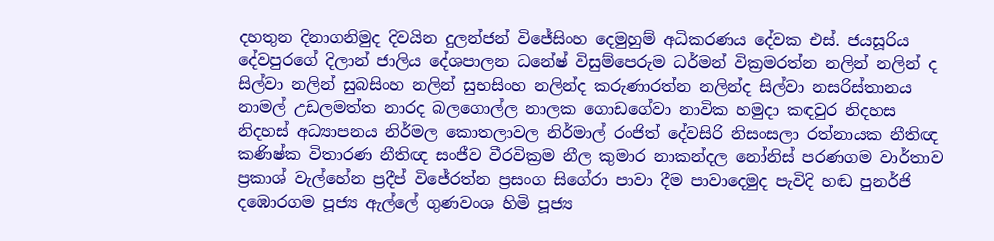දහතුන දිනාගනිමුද දිවයින දුලන්ජන් විජේසිංහ දෙමුහුම් අධිකරණය දේවක එස්. ජයසූරිය දේවපුරගේ දිලාන් ජාලිය දේශපාලන ධනේෂ් විසුම්පෙරුම ධර්මන් වික්‍රමරත්න නලින් නලින් ද සිල්වා නලින් සුබසිංහ නලින් සුභසිංහ නලින්ද කරුණාරත්න නලින්ද සිල්වා නසරිස්‌තානය නාමල් උඩලමත්ත නාරද බලගොල්ල නාලක ගොඩගේවා නාවික හමුදා කඳවුර නිදහස නිදහස් අධ්‍යාපනය නිර්මල කොතලාවල නිර්මාල් රංජිත් දේවසිරි නිසංසලා රත්නායක නීතිඥ කණිෂ්ක විතාරණ නීතිඥ සංජීව වීරවික්‍රම නීල කුමාර නාකන්දල නෝනිස් පරණගම වාර්තාව ප්‍රකාශ් වැල්හේන ප්‍රදීප් විජේරත්න ප්‍රසංග සිගේරා පාවා දීම පාවාදෙමුද පැවිදි හඬ පුනර්ජි දඹොරගම පූජ්‍ය ඇල්ලේ ගුණවංශ හිමි පූජ්‍ය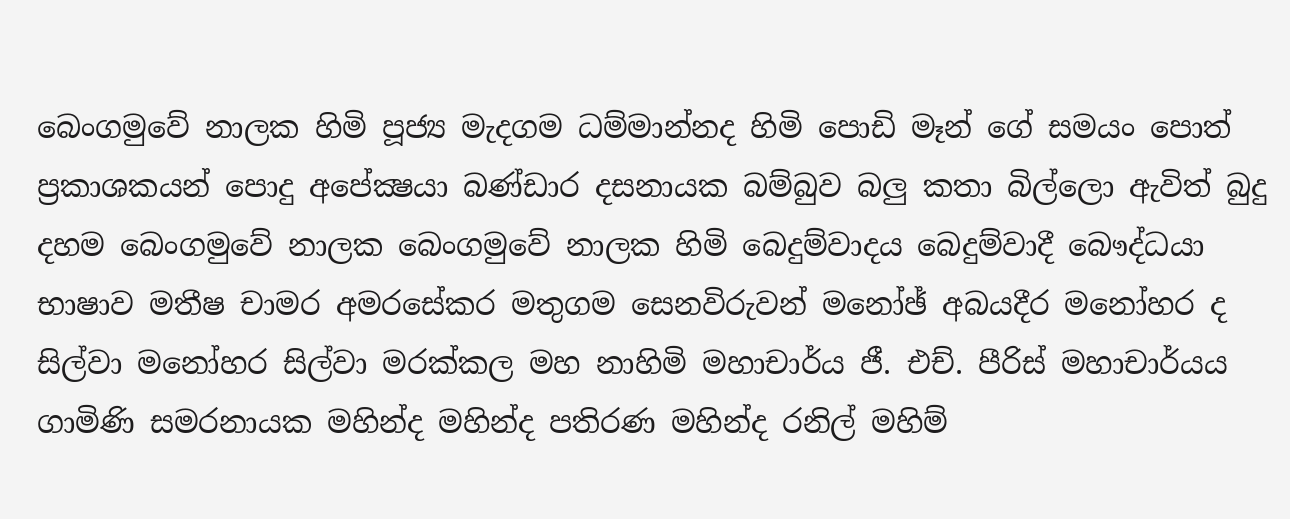බෙංගමුවේ නාලක හිමි පූජ්‍ය මැදගම ධම්මාන්නද හිමි පොඩි මෑන් ගේ සමයං පොත් ප්‍රකාශකයන් පොදු අපේක්‍ෂයා බණ්ඩාර දසනායක බම්බුව බලු කතා බිල්ලො ඇවිත් බුදු දහම බෙංගමුවේ නාලක බෙංගමුවේ නාලක හිමි බෙදුම්වාදය බෙදුම්වාදී බෞද්ධයා භාෂාව මතීෂ චාමර අමරසේකර මතුගම සෙනවිරුවන් මනෝඡ් අබයදීර මනෝහර ද සිල්වා මනෝහර සිල්වා මරක්කල මහ නාහිමි මහාචාර්ය ජී. එච්. පීරිස් මහාචාර්යය ගාමිණි සමරනායක මහින්ද මහින්ද පතිරණ මහින්ද රනිල් මහිම්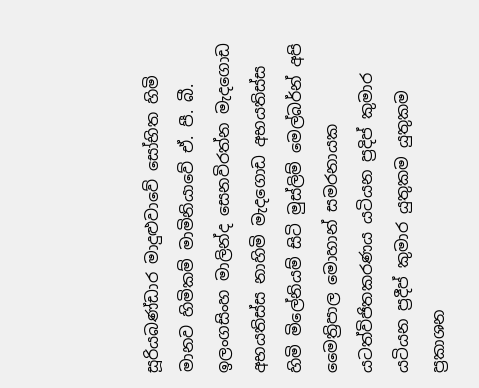සූරියබණ්ඩාර මාදුළුවාවේ සෝභිත හිමි මානව හිමිකම් මාමිනියාවේ ඒ. පී. බී. ඉලංගසිංහ මාලින්ද සෙනවිරත්න මැදගොඩ අභයතිස්ස නාහිමි මැදගොඩ අභයතිස්ස හිමි මිලේනියම් සිටි මුස්‌ලිම් මෙල්බර්න් අපි මෛත්‍රිපාල මොහාන් සමරනායක යටත්විජිතකරණය යටියන ප්‍රදිප් කුමාර යටියන ප්‍රදීප් කුමාර යුතුකම යුතුකම ප්‍රකාශන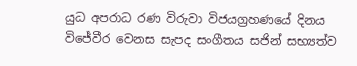යුධ අපරාධ රණ විරුවා විජයග්‍රහණයේ දිනය විජේවීර වෙනස සැපද සංගීතය සජින් සභ්‍යත්ව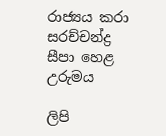රාජ්‍යය කරා සරච්චන්ද්‍ර සීපා හෙළ උරුමය

ලිපි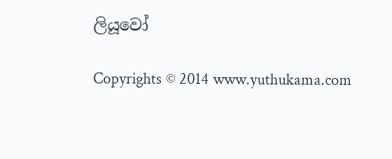ලියූවෝ

Copyrights © 2014 www.yuthukama.com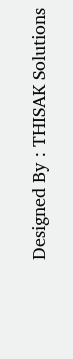Designed By : THISAK Solutions